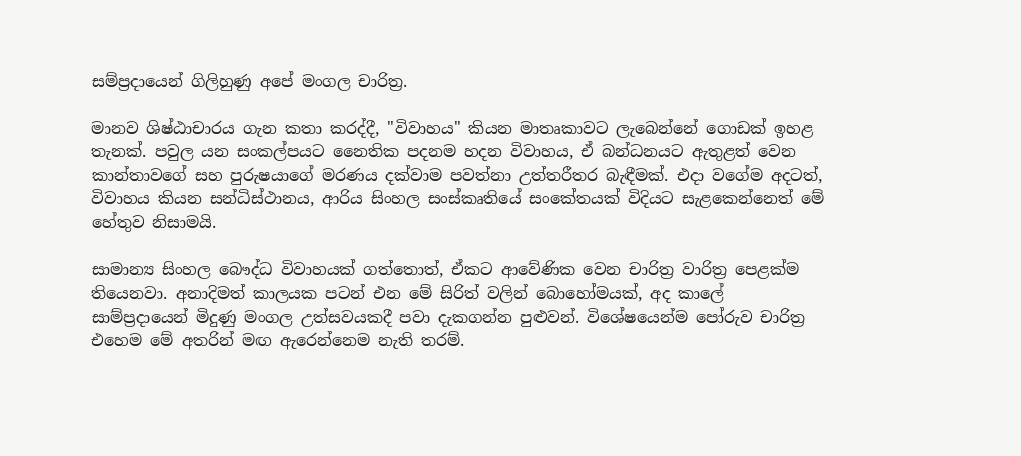සම්ප්‍රදායෙන් ගිලිහුණු අපේ මංගල චාරිත්‍ර.

මානව ශිෂ්ඨාචාරය ගැන කතා කරද්දී, "විවාහය" කියන මාතෘකාවට ලැබෙන්නේ ගොඩක් ඉහළ තැනක්. පවුල යන සංකල්පයට නෛතික පදනම හදන විවාහය, ඒ බන්ධනයට ඇතුළත් වෙන කාන්තාවගේ සහ පුරුෂයාගේ මරණය දක්වාම පවත්නා උත්තරීතර බැඳීමක්. එදා වගේම අදටත්, විවාහය කියන සන්ධිස්ථානය, ආරිය සිංහල සංස්කෘතියේ සංකේතයක් විදියට සැළකෙන්නෙත් මේ හේතුව නිසාමයි.

සාමාන්‍ය සිංහල බෞද්ධ විවාහයක් ගත්තොත්, ඒකට ආවේණික වෙන චාරිත්‍ර වාරිත්‍ර පෙළක්ම තියෙනවා. අනාදිමත් කාලයක පටන් එන මේ සිරිත් වලින් බොහෝමයක්, අද කාලේ සාම්ප්‍රදායෙන් මිදුණු මංගල උත්සවයකදී පවා දැකගන්න පුළුවන්. විශේෂයෙන්ම පෝරුව චාරිත්‍ර එහෙම මේ අතරින් මඟ ඇරෙන්නෙම නැති තරම්.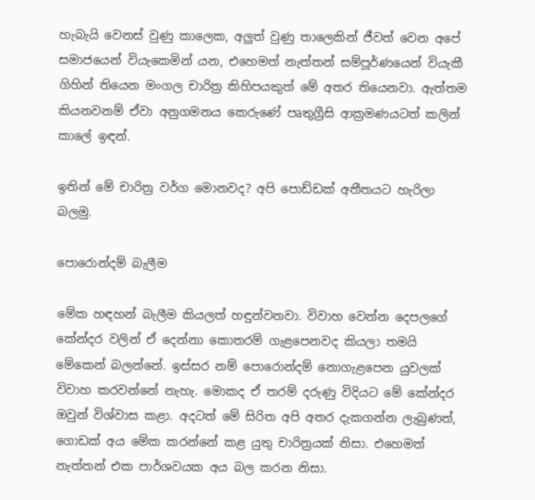හැබැයි වෙනස් වුණු කාලෙක, අලුත් වුණු තාලෙකින් ජීවත් වෙන අපේ සමාජයෙන් වියැකෙමින් යන, එහෙමත් නැත්තන් සම්පූර්ණයෙන් වියැකී ගිහින් තියෙන මංගල චාරිත්‍ර කිහිපයකුත් මේ අතර තියෙනවා. ඇත්තම කියනවනම් ඒවා අනුගමනය කෙරුණේ පෘතුග්‍රීසි ආක්‍රමණයටත් කලින් කාලේ ඉඳන්.

ඉතින් මේ චාරිත්‍ර වර්ග මොනවද? අපි පොඩ්ඩක් අතීතයට හැරිලා බලමු.

පොරොන්දම් බැලීම

මේක හඳහන් බැලීම කියලත් හඳුන්වනවා. විවාහ වෙන්න දෙපලගේ කේන්දර වලින් ඒ දෙන්නා කොතරම් ගැළපෙනවද කියලා තමයි මේකෙන් බලන්නේ. ඉස්සර නම් පොරොන්දම් නොගැළපෙන යුවලක් විවාහ කරවන්නේ නැහැ. මොකද ඒ තරම් දරුණු විදියට මේ කේන්දර ඔවුන් විශ්වාස කළා. අදටත් මේ සිරිත අපි අතර දැකගන්න ලැබුණත්, ගොඩක් අය මේක කරන්නේ කළ යුතු චාරිත්‍රයක් නිසා. එහෙමත් නැත්තන් එක පාර්ශවයක අය බල කරන නිසා.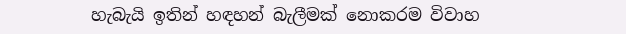හැබැයි ඉතින් හඳහන් බැලීමක් නොකරම විවාහ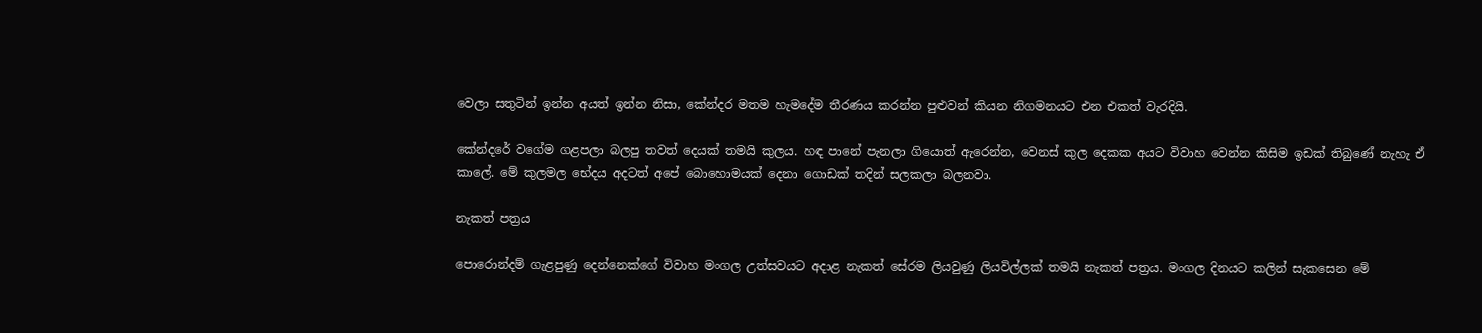වෙලා සතුටින් ඉන්න අයත් ඉන්න නිසා, කේන්දර මතම හැමදේම තීරණය කරන්න පුළුවන් කියන නිගමනයට එන එකත් වැරදියි.

කේන්දරේ වගේම ගළපලා බලපු තවත් දෙයක් තමයි කුලය. හඳ පානේ පැනලා ගියොත් ඇරෙන්න, වෙනස් කුල දෙකක අයට විවාහ වෙන්න කිසිම ඉඩක් තිබුණේ නැහැ ඒ කාලේ. මේ කුලමල භේදය අදටත් අපේ බොහොමයක් දෙනා ගොඩක් තදින් සලකලා බලනවා.

නැකත් පත්‍රය

පොරොන්දම් ගැළපුණු දෙන්නෙක්ගේ විවාහ මංගල උත්සවයට අදාළ නැකත් සේරම ලියවුණු ලියවිල්ලක් තමයි නැකත් පත්‍රය. මංගල දිනයට කලින් සැකසෙන මේ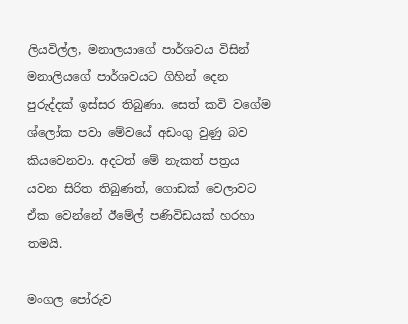ලියවිල්ල, මනාලයාගේ පාර්ශවය විසින් මනාලියගේ පාර්ශවයට ගිහින් දෙන පුරුද්දක් ඉස්සර තිබුණා. සෙත් කවි වගේම ශ්ලෝක පවා මේවයේ අඩංගු වුණු බව කියවෙනවා. අදටත් මේ නැකත් පත්‍රය යවන සිරිත තිබුණත්, ගොඩක් වෙලාවට ඒක වෙන්නේ ඊමේල් පණිවිඩයක් හරහා තමයි.

මංගල පෝරුව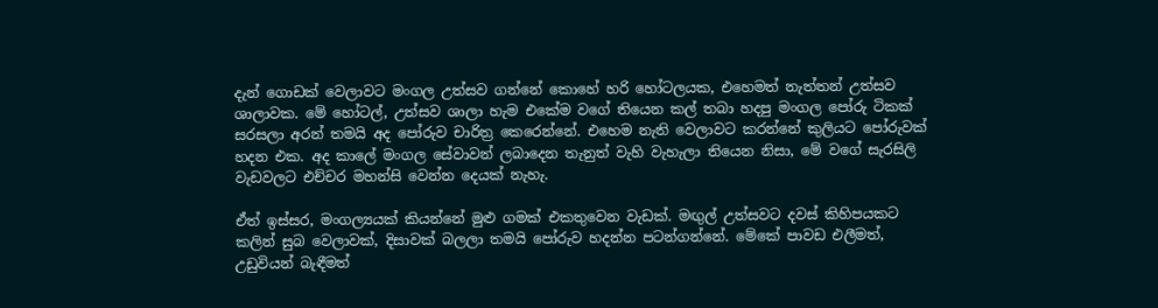දැන් ගොඩක් වෙලාවට මංගල උත්සව ගන්නේ කොහේ හරි හෝටලයක, එහෙමත් නැත්තන් උත්සව ශාලාවක. මේ හෝටල්, උත්සව ශාලා හැම එකේම වගේ තියෙන කල් තබා හදපු මංගල පෝරු ටිකක් සරසලා අරන් තමයි අද පෝරුව චාරිත්‍ර කෙරෙන්නේ. එහෙම නැති වෙලාවට කරන්නේ කුලියට පෝරුවක් හදන එක. අද කාලේ මංගල සේවාවන් ලබාදෙන තැනුත් වැහි වැහැලා තියෙන නිසා, මේ වගේ සැරසිලි වැඩවලට එච්චර මහන්සි වෙන්න දෙයක් නැහැ.

ඒත් ඉස්සර, මංගල්‍යයක් කියන්නේ මුළු ගමක් එකතුවෙන වැඩක්. මඟුල් උත්සවට දවස් කිහිපයකට කලින් සුබ වෙලාවක්, දිසාවක් බලලා තමයි පෝරුව හදන්න පටන්ගන්නේ. මේකේ පාවඩ එලීමත්, උඩුවියන් බැඳීමත්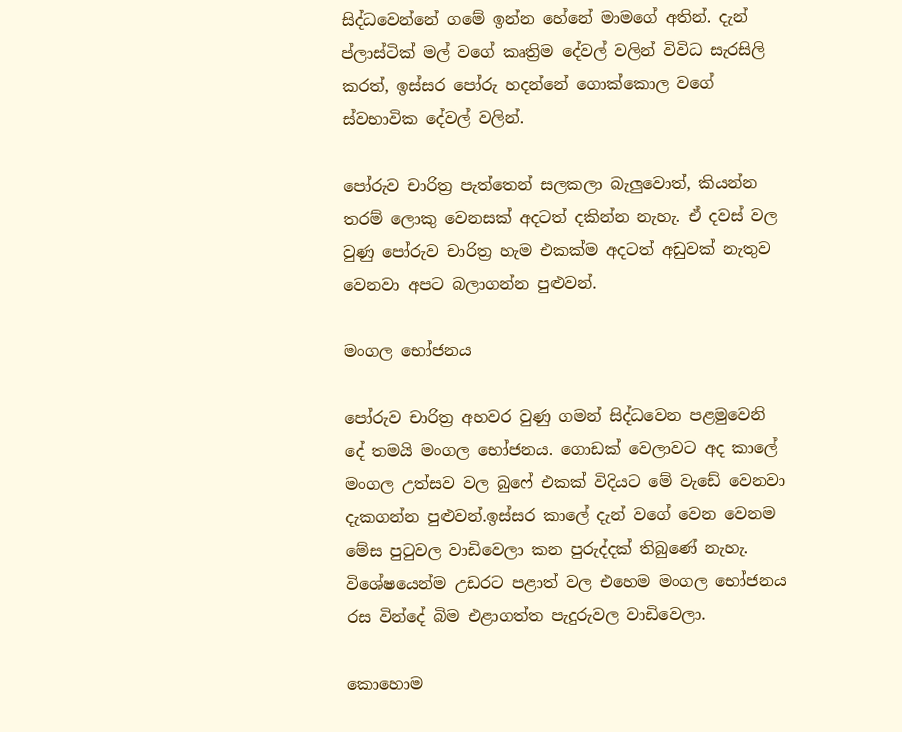සිද්ධවෙන්නේ ගමේ ඉන්න හේනේ මාමගේ අතින්. දැන් ප්ලාස්ටික් මල් වගේ කෘත්‍රිම දේවල් වලින් විවිධ සැරසිලි කරත්, ඉස්සර පෝරු හදන්නේ ගොක්කොල වගේ ස්වභාවික දේවල් වලින්.

පෝරුව චාරිත්‍ර පැත්තෙන් සලකලා බැලුවොත්, කියන්න තරම් ලොකු වෙනසක් අදටත් දකින්න නැහැ. ඒ දවස් වල වුණු පෝරුව චාරිත්‍ර හැම එකක්ම අදටත් අඩුවක් නැතුව වෙනවා අපට බලාගන්න පුළුවන්.

මංගල භෝජනය

පෝරුව චාරිත්‍ර අහවර වුණු ගමන් සිද්ධවෙන පළමුවෙනි දේ තමයි මංගල භෝජනය. ගොඩක් වෙලාවට අද කාලේ මංගල උත්සව වල බුෆේ එකක් විදියට මේ වැඩේ වෙනවා දැකගන්න පුළුවන්.ඉස්සර කාලේ දැන් වගේ වෙන වෙනම මේස පුටුවල වාඩිවෙලා කන පුරුද්දක් තිබුණේ නැහැ. විශේෂයෙන්ම උඩරට පළාත් වල එහෙම මංගල භෝජනය රස වින්දේ බිම එළාගත්ත පැදුරුවල වාඩිවෙලා.

කොහොම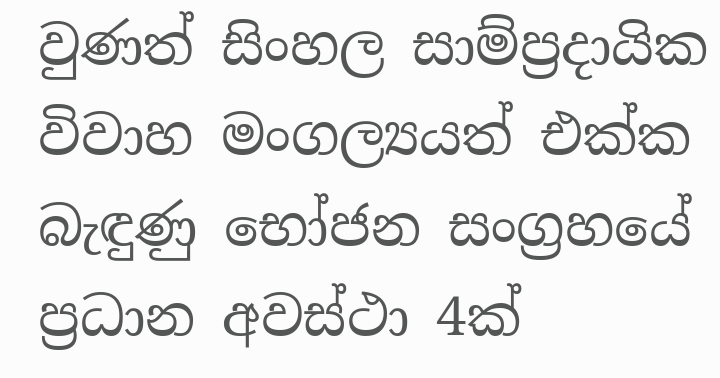වුණත් සිංහල සාම්ප්‍රදායික විවාහ මංගල්‍යයත් එක්ක බැඳුණු භෝජන සංග්‍රහයේ ප්‍රධාන අවස්ථා 4ක්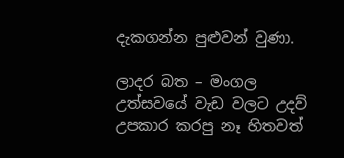දැකගන්න පුළුවන් වුණා.

ලාදර බත – මංගල උත්සවයේ වැඩ වලට උදව් උපකාර කරපු නෑ හිතවත්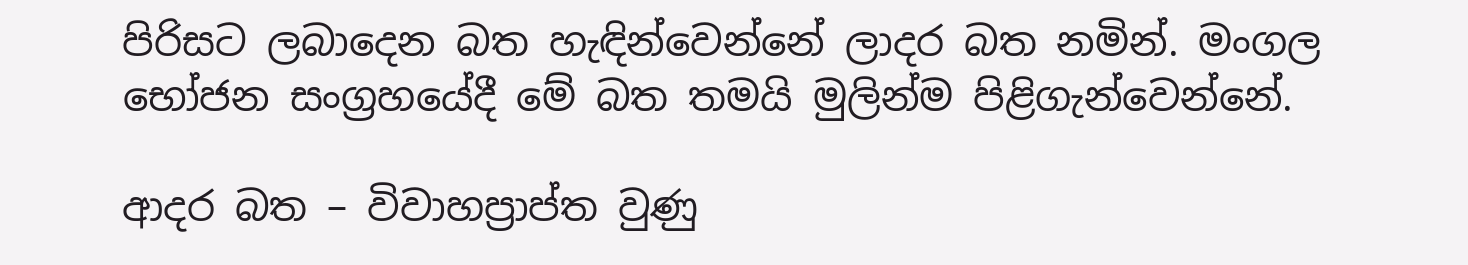පිරිසට ලබාදෙන බත හැඳින්වෙන්නේ ලාදර බත නමින්. මංගල භෝජන සංග්‍රහයේදී මේ බත තමයි මුලින්ම පිළිගැන්වෙන්නේ.

ආදර බත – විවාහප්‍රාප්ත වුණු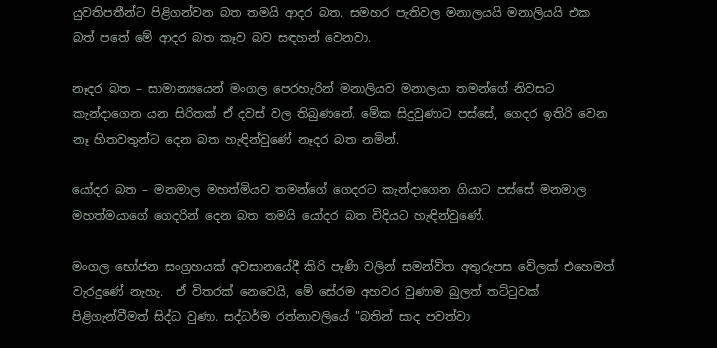යුවතිපතීන්ට පිළිගන්වන බත තමයි ආදර බත. සමහර පැතිවල මනාලයයි මනාලියයි එක බත් පතේ මේ ආදර බත කෑව බව සඳහන් වෙනවා.

නෑදර බත – සාමාන්‍යයෙන් මංගල පෙරහැරින් මනාලියව මනාලයා තමන්ගේ නිවසට කැන්දාගෙන යන සිරිතක් ඒ දවස් වල තිබුණනේ. මේක සිදුවුණාට පස්සේ, ගෙදර ඉතිරි වෙන නෑ හිතවතුන්ට දෙන බත හැඳින්වුණේ නෑදර බත නමින්.

යෝදර බත – මනමාල මහත්මියව තමන්ගේ ගෙදරට කැන්දාගෙන ගියාට පස්සේ මනමාල මහත්මයාගේ ගෙදරින් දෙන බත තමයි යෝදර බත විදියට හැඳින්වුණේ.

මංගල භෝජන සංග්‍රහයක් අවසානයේදී කිරි පැණි වලින් සමන්විත අතුරුපස වේලක් එහෙමත් වැරදුණේ නැහැ.  ඒ විතරක් නෙවෙයි, මේ සේරම අහවර වුණාම බුලත් තට්ටුවක් පිළිගැන්වීමත් සිද්ධ වුණා. සද්ධර්ම රත්නාවලියේ "බතින් සාද පවත්වා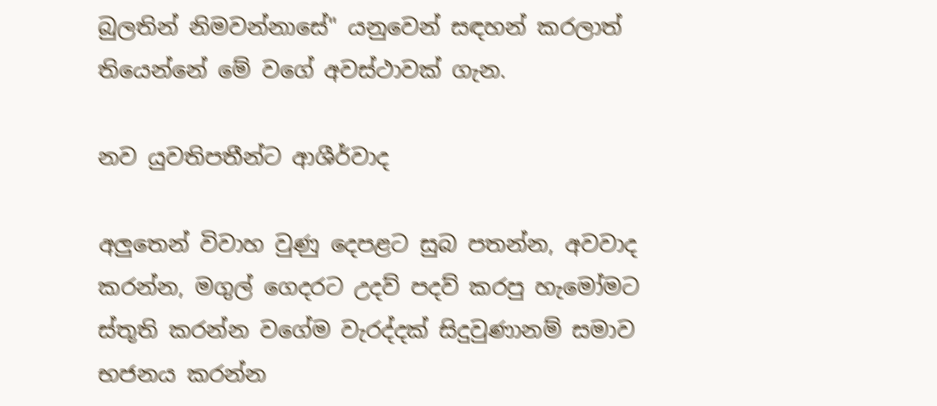බුලතින් නිමවන්නාසේ" යනුවෙන් සඳහන් කරලාත් තියෙන්නේ මේ වගේ අවස්ථාවක් ගැන.

නව යුවතිපතීන්ට ආශීර්වාද

අලුතෙන් විවාහ වුණු දෙපළට සුබ පතන්න, අවවාද කරන්න, මගුල් ගෙදරට උදව් පදව් කරපු හැමෝමට ස්තූති කරන්න වගේම වැරද්දක් සිදුවුණානම් සමාව භජනය කරන්න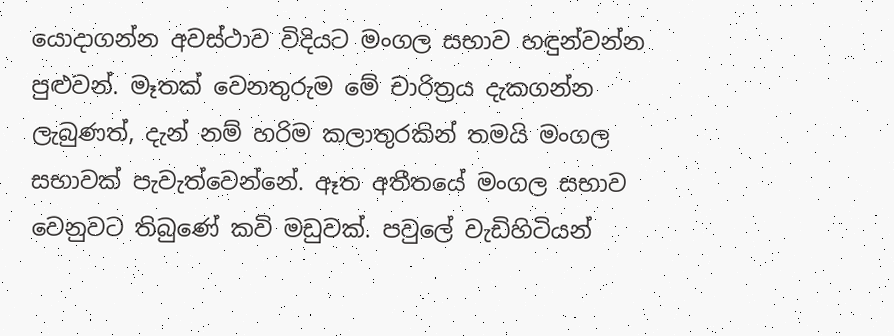යොදාගන්න අවස්ථාව විදියට මංගල සභාව හඳුන්වන්න පුළුවන්. මෑතක් වෙනතුරුම මේ චාරිත්‍රය දැකගන්න ලැබුණත්, දැන් නම් හරිම කලාතුරකින් තමයි මංගල සභාවක් පැවැත්වෙන්නේ. ඈත අතීතයේ මංගල සභාව වෙනුවට තිබුණේ කවි මඩුවක්. පවුලේ වැඩිහිටියන්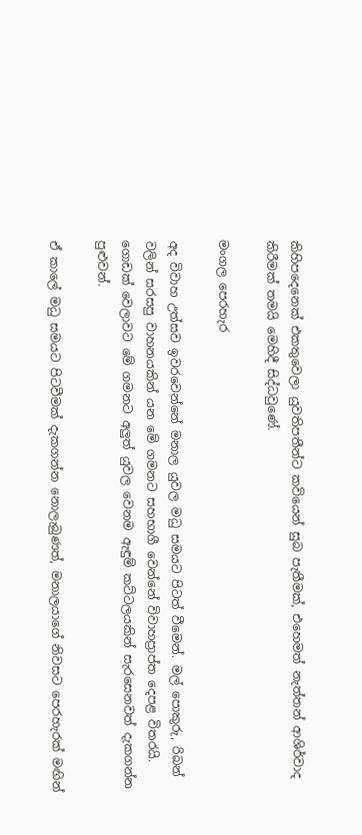කිහිපදෙනෙක් එකතුවෙලා යුවතිපතීන්ට කවියෙන් සුබ පැතීමක්, එහෙමත් නැත්තන් ආශිර්වාද කිරීමක් තමයි මෙහිදී සිද්ධවුණේ.

මංගල පෙරහැර

අද විවාහ උත්සව ඉවරවෙන්නේ මනාල යුවල මධු සමයට පිටත් වීමෙන්. මල් පොකුරු, රිබන් වලින් සරසපු වාහනයකින් යන මේ ගමනට සහභාගී වෙන්නේ විවාහප්‍රාප්ත දෙපළ විතරයි. ගොඩක් වෙලාවට මේ ගමනට අලුත් යුවල වෙනම ඇඳුම් කට්ටලයකින් සැරසෙනවත් දැකගන්න පුළුවන්.

ඒ කාලේ මධු සමයට පිටවීමක් දැකගන්න නොලැබුණත්, මනාලයාගේ නිවසට පෙරහැරක් මඟින්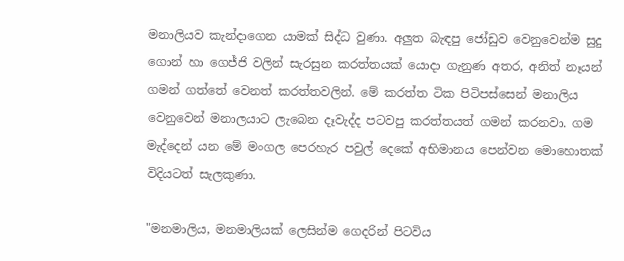මනාලියව කැන්දාගෙන යාමක් සිද්ධ වුණා. අලුත බැඳපු ජෝඩුව වෙනුවෙන්ම සුදු ගොන් හා ගෙජ්ජි වලින් සැරසුන කරත්තයක් යොදා ගැනුණ අතර, අනිත් නෑයන් ගමන් ගත්තේ වෙනත් කරත්තවලින්. මේ කරත්ත ටික පිටිපස්සෙන් මනාලිය වෙනුවෙන් මනාලයාට ලැබෙන දෑවැද්ද පටවපු කරත්තයත් ගමන් කරනවා. ගම මැද්දෙන් යන මේ මංගල පෙරහැර පවුල් දෙකේ අභිමානය පෙන්වන මොහොතක් විදියටත් සැලකුණා.

"මනමාලිය, මනමාලියක් ලෙසින්ම ගෙදරින් පිටවිය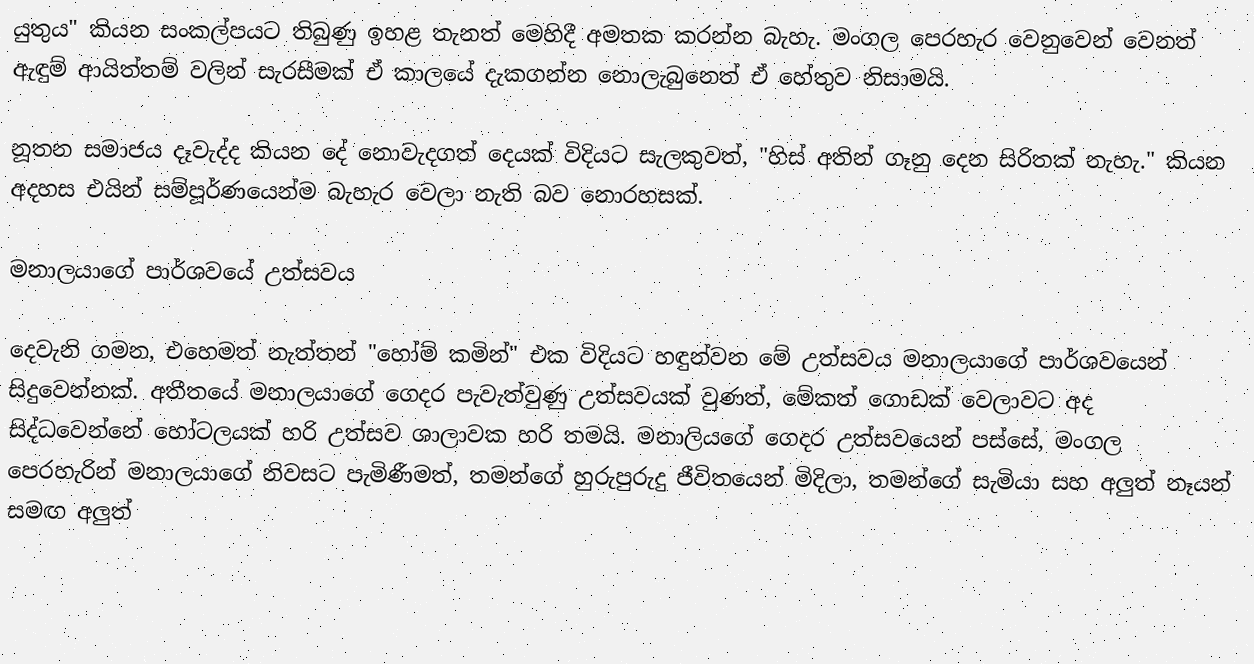යුතුය" කියන සංකල්පයට තිබුණු ඉහළ තැනත් මෙහිදී අමතක කරන්න බැහැ. මංගල පෙරහැර වෙනුවෙන් වෙනත් ඇඳුම් ආයිත්තම් වලින් සැරසීමක් ඒ කාලයේ දැකගන්න නොලැබුනෙත් ඒ හේතුව නිසාමයි.

නූතන සමාජය දෑවැද්ද කියන දේ නොවැදගත් දෙයක් විදියට සැලකුවත්, "හිස්‌ අතින් ගෑනු දෙන සිරිතක්‌ නැහැ." කියන අදහස එයින් සම්පූර්ණයෙන්ම බැහැර වෙලා නැති බව නොරහසක්.

මනාලයාගේ පාර්ශවයේ උත්සවය

දෙවැනි ගමන, එහෙමත් නැත්තන් "හෝම් කමින්" එක විදියට හඳුන්වන මේ උත්සවය මනාලයාගේ පාර්ශවයෙන් සිදුවෙන්නක්. අතීතයේ මනාලයාගේ ගෙදර පැවැත්වුණු උත්සවයක් වුණත්, මේකත් ගොඩක් වෙලාවට අද සිද්ධවෙන්නේ හෝටලයක් හරි උත්සව ශාලාවක හරි තමයි. මනාලියගේ ගෙදර උත්සවයෙන් පස්සේ, මංගල පෙරහැරින් මනාලයාගේ නිවසට පැමිණීමත්, තමන්ගේ හුරුපුරුදු ජීවිතයෙන් මිදිලා, තමන්ගේ සැමියා සහ අලුත් නෑයන් සමඟ අලුත්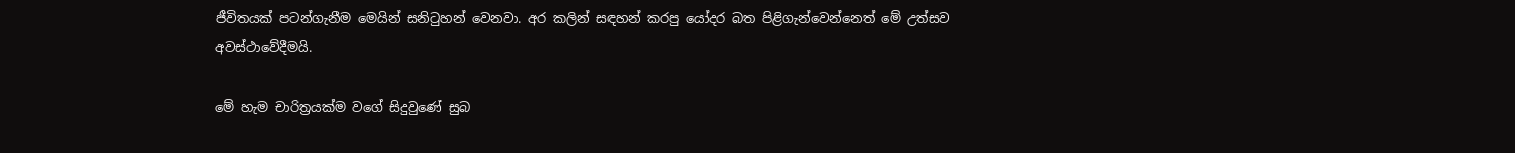ජීවිතයක් පටන්ගැනීම මෙයින් සනිටුහන් වෙනවා. අර කලින් සඳහන් කරපු යෝදර බත පිළිගැන්වෙන්නෙත් මේ උත්සව අවස්ථාවේදීමයි.

මේ හැම චාරිත්‍රයක්ම වගේ සිදුවුණේ සුබ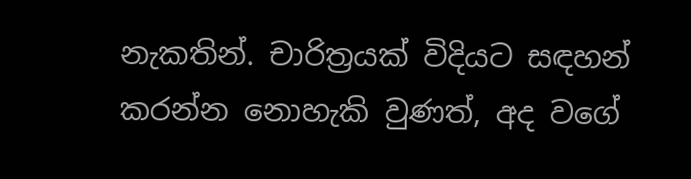නැකතින්. චාරිත්‍රයක් විදියට සඳහන් කරන්න නොහැකි වුණත්, අද වගේ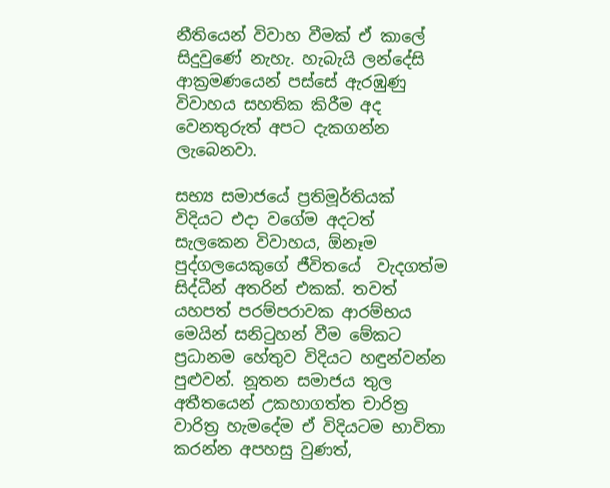නීතියෙන් විවාහ වීමක් ඒ කාලේ සිදුවුණේ නැහැ. හැබැයි ලන්දේසි ආක්‍රමණයෙන් පස්සේ ඇරඹුණු විවාහය සහතික කිරීම අද වෙනතුරුත් අපට දැකගන්න ලැබෙනවා.

සභ්‍ය සමාජයේ ප්‍රතිමූර්තියක් විදියට එදා වගේම අදටත් සැලකෙන විවාහය, ඕනෑම පුද්ගලයෙකුගේ ජීවිතයේ  වැදගත්ම සිද්ධීන් අතරින් එකක්. තවත් යහපත් පරම්පරාවක ආරම්භය මෙයින් සනිටුහන් වීම මේකට ප්‍රධානම හේතුව විදියට හඳුන්වන්න පුළුවන්. නූතන සමාජය තුල අතීතයෙන් උකහාගත්ත චාරිත්‍ර වාරිත්‍ර හැමදේම ඒ විදියටම භාවිතා කරන්න අපහසු වුණත්,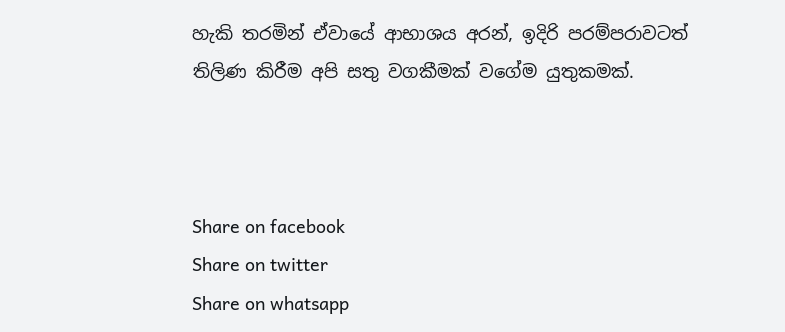හැකි තරමින් ඒවායේ ආභාශය අරන්, ඉදිරි පරම්පරාවටත් තිලිණ කිරීම අපි සතු වගකීමක් වගේම යුතුකමක්.



Share on facebook
Share on twitter
Share on whatsapp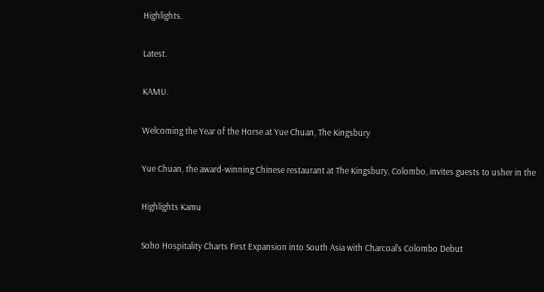Highlights.

Latest.

KAMU.

Welcoming the Year of the Horse at Yue Chuan, The Kingsbury

Yue Chuan, the award-winning Chinese restaurant at The Kingsbury, Colombo, invites guests to usher in the

Highlights Kamu

Soho Hospitality Charts First Expansion into South Asia with Charcoal’s Colombo Debut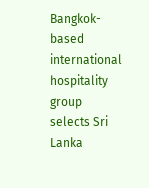Bangkok-based international hospitality group selects Sri Lanka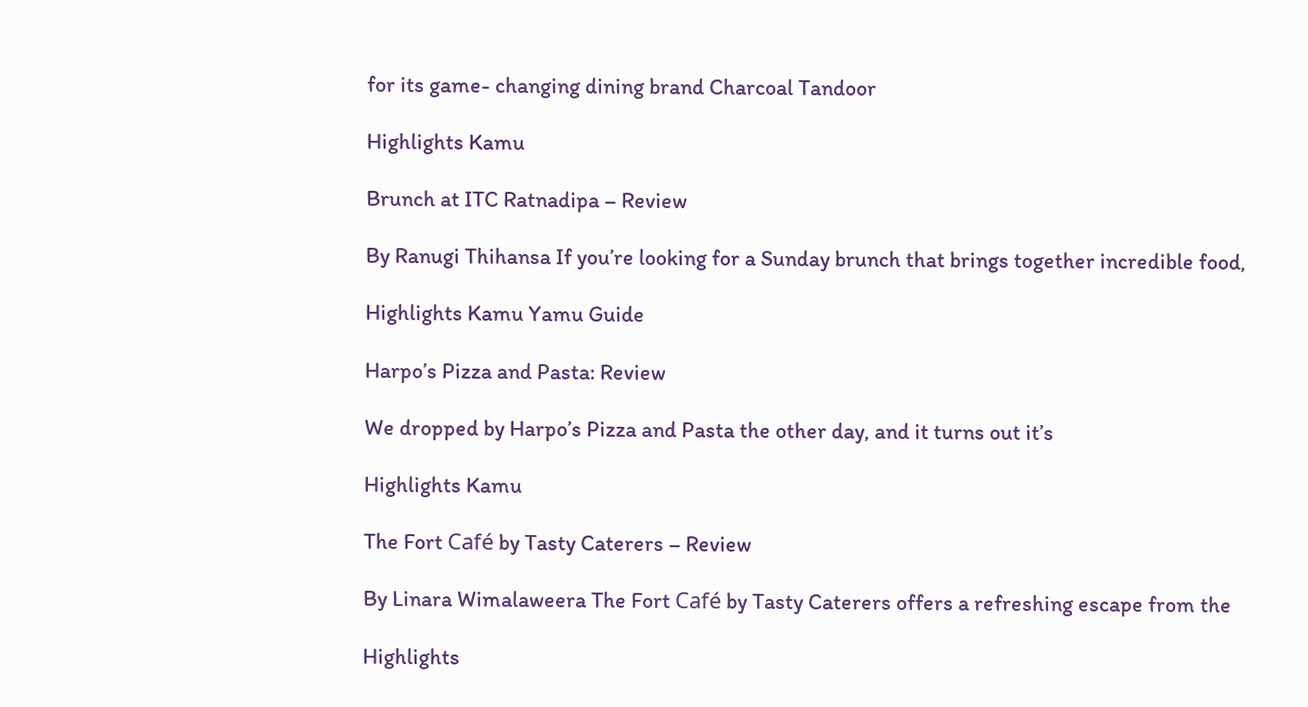for its game- changing dining brand Charcoal Tandoor

Highlights Kamu

Brunch at ITC Ratnadipa – Review

By Ranugi Thihansa If you’re looking for a Sunday brunch that brings together incredible food,

Highlights Kamu Yamu Guide

Harpo’s Pizza and Pasta: Review

We dropped by Harpo’s Pizza and Pasta the other day, and it turns out it’s

Highlights Kamu

The Fort Café by Tasty Caterers – Review

By Linara Wimalaweera The Fort Café by Tasty Caterers offers a refreshing escape from the

Highlights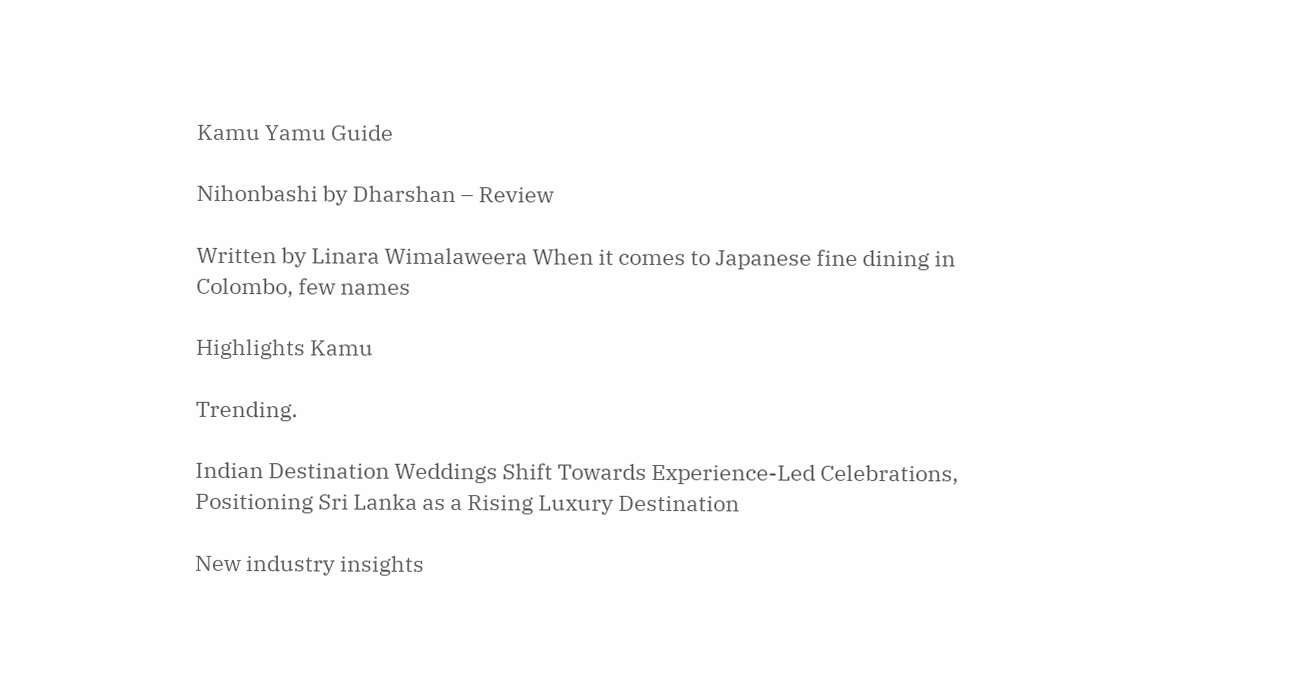Kamu Yamu Guide

Nihonbashi by Dharshan – Review

Written by Linara Wimalaweera When it comes to Japanese fine dining in Colombo, few names

Highlights Kamu

Trending.

Indian Destination Weddings Shift Towards Experience-Led Celebrations, Positioning Sri Lanka as a Rising Luxury Destination

New industry insights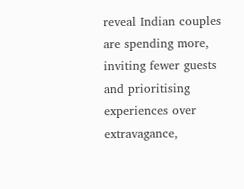reveal Indian couples are spending more, inviting fewer guests and prioritising experiences over extravagance,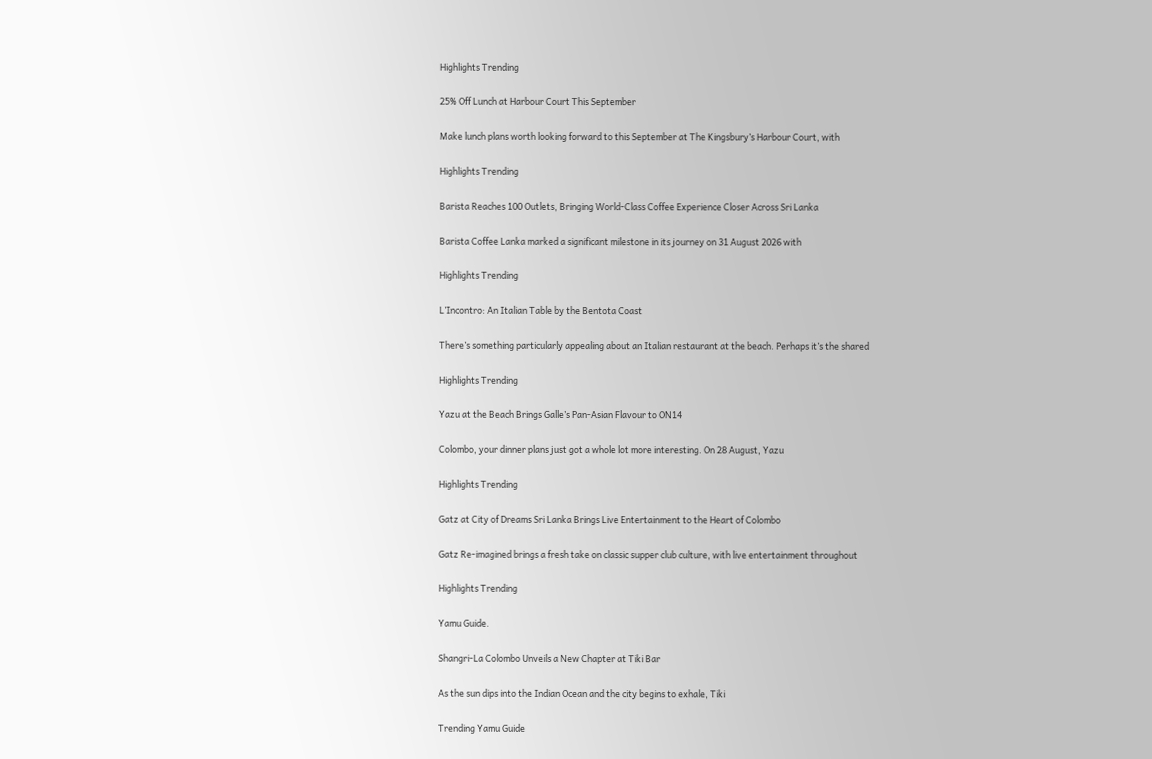Highlights Trending

25% Off Lunch at Harbour Court This September

Make lunch plans worth looking forward to this September at The Kingsbury’s Harbour Court, with

Highlights Trending

Barista Reaches 100 Outlets, Bringing World-Class Coffee Experience Closer Across Sri Lanka

Barista Coffee Lanka marked a significant milestone in its journey on 31 August 2026 with

Highlights Trending

L’Incontro: An Italian Table by the Bentota Coast

There’s something particularly appealing about an Italian restaurant at the beach. Perhaps it’s the shared

Highlights Trending

Yazu at the Beach Brings Galle’s Pan-Asian Flavour to ON14

Colombo, your dinner plans just got a whole lot more interesting. On 28 August, Yazu

Highlights Trending

Gatz at City of Dreams Sri Lanka Brings Live Entertainment to the Heart of Colombo

Gatz Re-imagined brings a fresh take on classic supper club culture, with live entertainment throughout

Highlights Trending

Yamu Guide.

Shangri-La Colombo Unveils a New Chapter at Tiki Bar

As the sun dips into the Indian Ocean and the city begins to exhale, Tiki

Trending Yamu Guide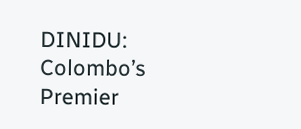DINIDU: Colombo’s Premier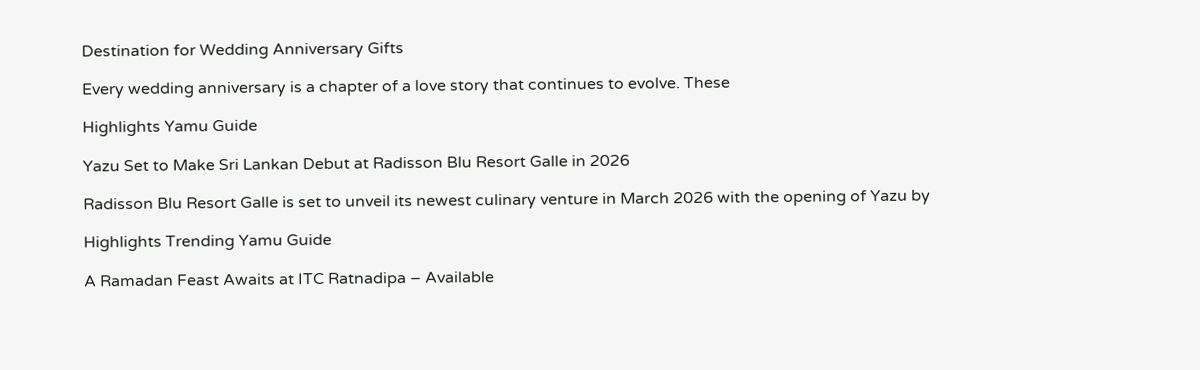Destination for Wedding Anniversary Gifts

Every wedding anniversary is a chapter of a love story that continues to evolve. These

Highlights Yamu Guide

Yazu Set to Make Sri Lankan Debut at Radisson Blu Resort Galle in 2026

Radisson Blu Resort Galle is set to unveil its newest culinary venture in March 2026 with the opening of Yazu by

Highlights Trending Yamu Guide

A Ramadan Feast Awaits at ITC Ratnadipa – Available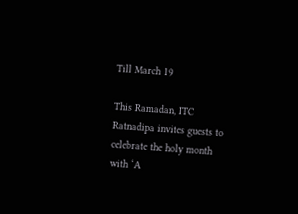Till March 19

This Ramadan, ITC Ratnadipa invites guests to celebrate the holy month with ‘A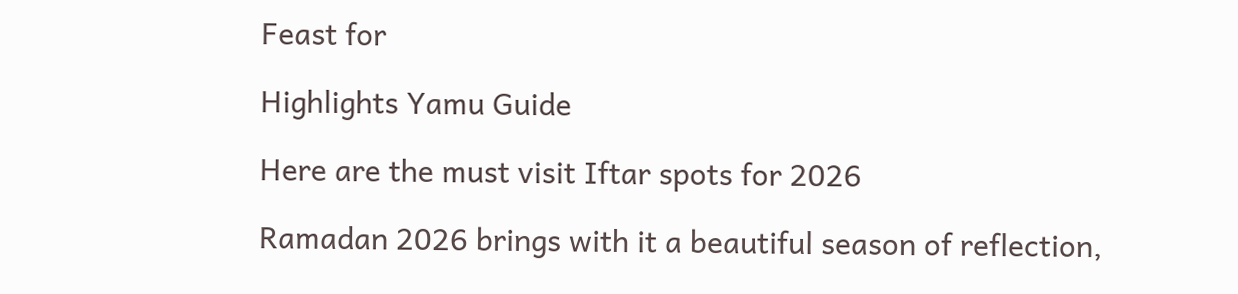Feast for

Highlights Yamu Guide

Here are the must visit Iftar spots for 2026

Ramadan 2026 brings with it a beautiful season of reflection,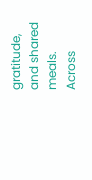gratitude, and shared meals. Across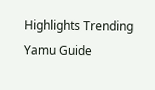Highlights Trending Yamu Guide